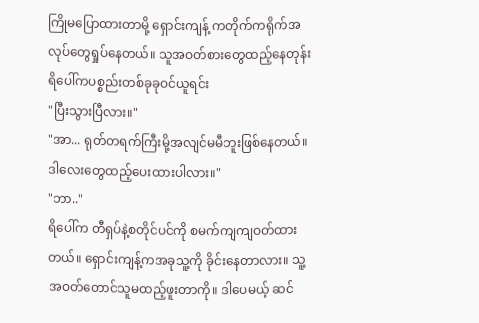ကြိုမပြောထားတာမို့ ရှောင်းကျန့် ကတိုက်ကရိုက်အလုပ်တွေရှုပ်နေတယ်။ သူအဝတ်စားတွေထည့်နေတုန်း ရိပေါ်ကပစ္စည်းတစ်ခုခုဝင်ယူရင်း
"ပြီးသွားပြီလား။"
"အာ... ရုတ်တရက်ကြီးမို့အလျင်မမီဘူးဖြစ်နေတယ်။ ဒါလေးတွေထည့်ပေးထားပါလား။"
"ဘာ.."
ရိပေါ်က တီရှပ်နဲ့စတိုင်ပင်ကို စမက်ကျကျဝတ်ထားတယ်။ ရှောင်းကျန့်ကအခုသူ့ကို ခိုင်းနေတာလား။ သူ့အဝတ်တောင်သူမထည့်ဖူးတာကို။ ဒါပေမယ့် ဆင်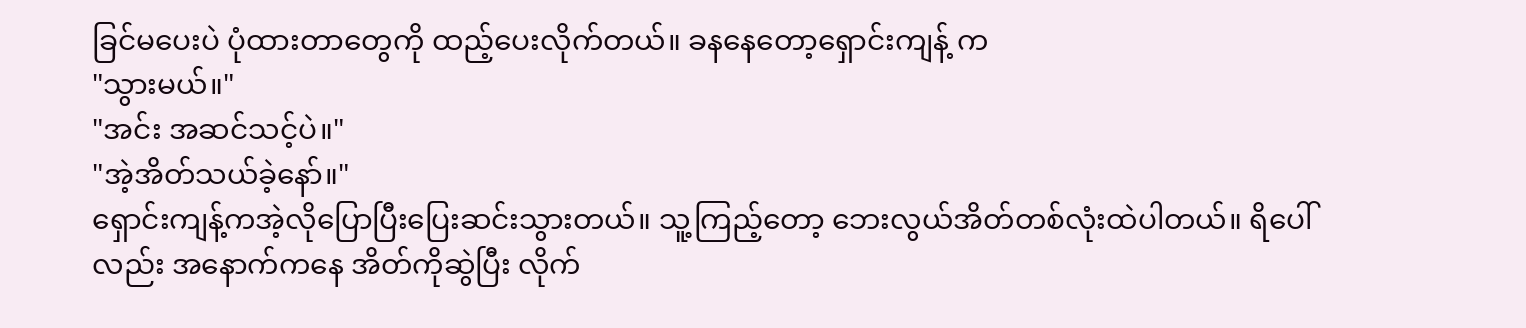ခြင်မပေးပဲ ပုံထားတာတွေကို ထည့်ပေးလိုက်တယ်။ ခနနေတော့ရှောင်းကျန့် က
"သွားမယ်။"
"အင်း အဆင်သင့်ပဲ။"
"အဲ့အိတ်သယ်ခဲ့နော်။"
ရှောင်းကျန့်ကအဲ့လိုပြောပြီးပြေးဆင်းသွားတယ်။ သူ့ကြည့်တော့ ဘေးလွယ်အိတ်တစ်လုံးထဲပါတယ်။ ရိပေါ်လည်း အနောက်ကနေ အိတ်ကိုဆွဲပြီး လိုက်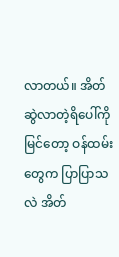လာတယ်။ အိတ်ဆွဲလာတဲ့ရိပေါ်ကိုမြင်တော့ ဝန်ထမ်းတွေက ပြာပြာသလဲ အိတ်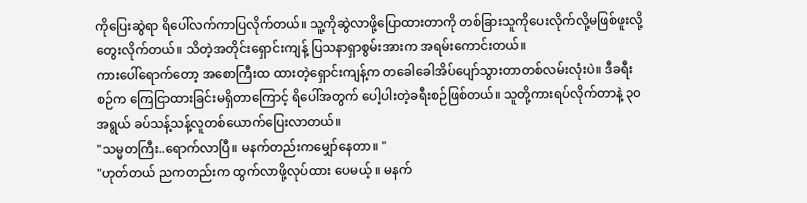ကိုပြေးဆွဲရာ ရိပေါ်လက်ကာပြလိုက်တယ်။ သူ့ကိုဆွဲလာဖို့ပြောထားတာကို တစ်ခြားသူကိုပေးလိုက်လို့မဖြစ်ဖူးလို့တွေးလိုက်တယ်။ သိတဲ့အတိုင်းရှောင်းကျန့် ပြသနာရှာစွမ်းအားက အရမ်းကောင်းတယ်။
ကားပေါ်ရောက်တော့ အစောကြီးထ ထားတဲ့ရှောင်းကျန့်က တခေါခေါအိပ်ပျော်သွားတာတစ်လမ်းလုံးပဲ။ ဒီခရီးစဉ်က ကြေငြာထားခြင်းမရှိတာကြောင့် ရိပေါ်အတွက် ပေါ့ပါးတဲ့ခရီးစဉ်ဖြစ်တယ်။ သူတို့ကားရပ်လိုက်တာနဲ့ ၃၀ အရွယ် ခပ်သန့်သန့်လူတစ်ယောက်ပြေးလာတယ်။
"သမ္မတကြီး..ရောက်လာပြီ။ မနက်တည်းကမျှော်နေတာ။ "
"ဟုတ်တယ် ညကတည်းက ထွက်လာဖို့လုပ်ထား ပေမယ့် ။ မနက်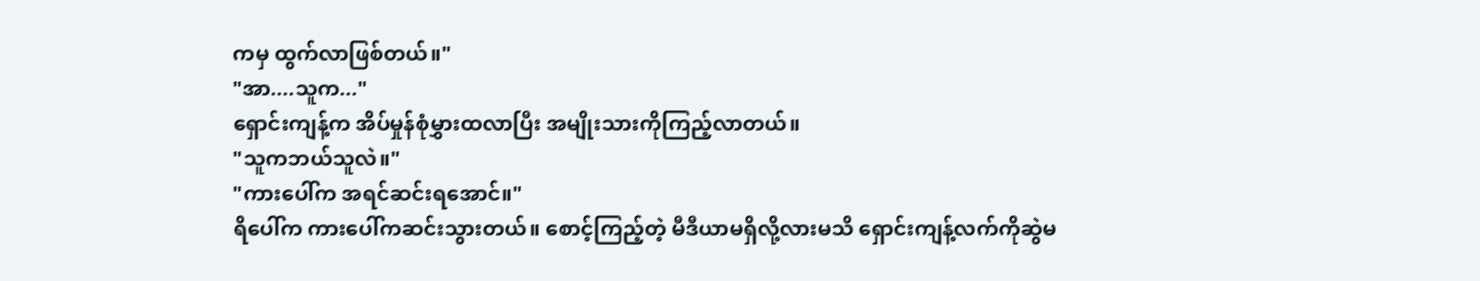ကမှ ထွက်လာဖြစ်တယ်။"
"အာ....သူက..."
ရှောင်းကျန့်က အိပ်မှုန်စုံမွှားထလာပြီး အမျိုးသားကိုကြည့်လာတယ်။
"သူကဘယ်သူလဲ။"
"ကားပေါ်က အရင်ဆင်းရအောင်။"
ရိပေါ်က ကားပေါ်ကဆင်းသွားတယ်။ စောင့်ကြည့်တဲ့ မီဒီယာမရှိလို့လားမသိ ရှောင်းကျန့်လက်ကိုဆွဲမ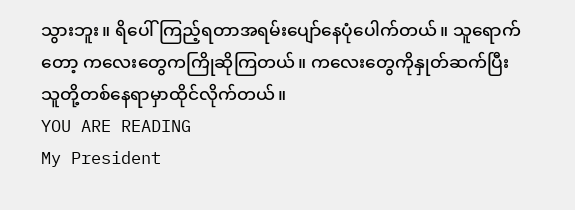သွားဘူး။ ရိပေါ်ကြည့်ရတာအရမ်းပျော်နေပုံပေါက်တယ်။ သူရောက်တော့ ကလေးတွေကကြိုဆိုကြတယ်။ ကလေးတွေကိုနှုတ်ဆက်ပြီး သူတို့တစ်နေရာမှာထိုင်လိုက်တယ်။
YOU ARE READING
My President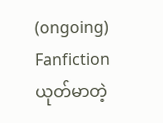(ongoing)
Fanfictionယုတ်မာတဲ့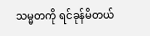သမ္မတကို ရင်ခုန်မိတယ်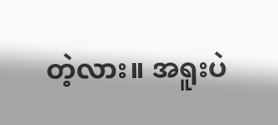တဲ့လား။ အရူးပဲ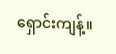ရှောင်းကျန့်။